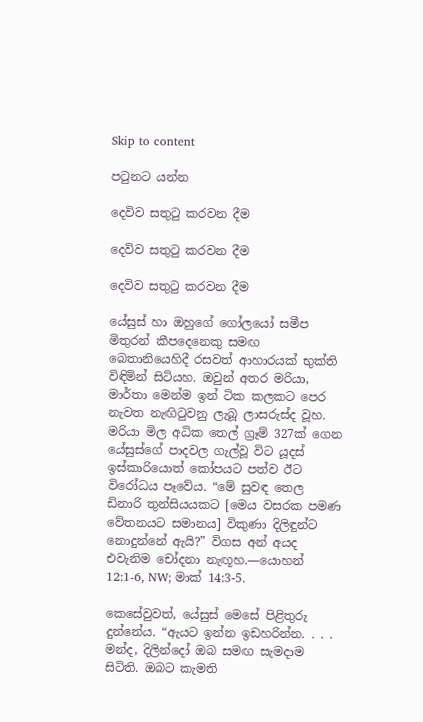Skip to content

පටුනට යන්න

දෙවිව සතුටු කරවන දීම

දෙවිව සතුටු කරවන දීම

දෙවිව සතුටු කරවන දීම

යේසුස් හා ඔහුගේ ගෝලයෝ සමීප මිතුරන් කීපදෙනෙකු සමඟ බෙතානියෙහිදී රසවත් ආහාරයක් භුක්ති විඳිමින් සිටියහ. ඔවුන් අතර මරියා, මාර්තා මෙන්ම ඉන් ටික කලකට පෙර නැවත නැඟිටුවනු ලැබූ ලාසරුස්ද වූහ. මරියා මිල අධික තෙල් ග්‍රෑම් 327ක් ගෙන යේසුස්ගේ පාදවල ගැල්වූ විට යූදස් ඉස්කාරියොත් කෝපයට පත්ව ඊට විරෝධය පෑවේය. “මේ සුවඳ තෙල ඩිනාරි තුන්සියයකට [මෙය වසරක පමණ වේතනයට සමානය] විකුණා දිලිඳුන්ට නොදුන්නේ ඇයි?” විගස අන් අයද එවැනිම චෝදනා නැඟූහ.—යොහන් 12:1-6, NW; මාක් 14:3-5.

කෙසේවුවත්, යේසුස් මෙසේ පිළිතුරු දුන්නේය. “ඇයට ඉන්න ඉඩහරින්න. . . . මන්ද, දිලින්දෝ ඔබ සමඟ සැමදාම සිටිති. ඔබට කැමති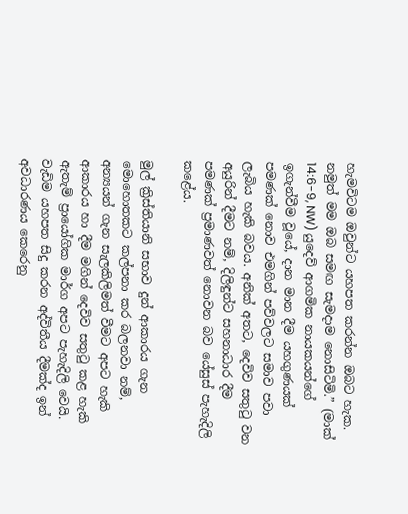හැමවිටම ඔවුන්ට යහපත කරන්න ඔබට හැක. නමුත් මම ඔබ සමඟ සැමදාම නොසිටිමි.” (මාක් 14:6-9, NW) යුදෙව් ආගමික නායකයන්ගේ ඉගැන්වීම වූයේ, දාන මාන දීම යහගුණයක් පමණක් නොව එමගින් පව්වලට සමාව පවා ලැබිය හැකි බවය. අනික් අතට, දෙවිව සතුටු වන අයුරින් දීමට නම්, දිලිඳුන්ට සහනාධාර දීම පමණක් ප්‍රමාණවත් නොවන බව යේසුස් පැහැදිලි කළේය.

මුල් ක්‍රිස්තියානි සභාව දුන් ආකාරය ගැන මොහොතකට කල්පනා කර බලනවා නම්, අන්‍යයන් ගැන සැලකිලිමත් වීමට අපට හැකි ආකාරය හා දීම මගින් දෙවිව සතුටු කළ හැකි ඇතැම් ප්‍රායෝගික මාර්ග අපට පැහැදිලි වෙයි. වැඩිම යහපත සිදු කරන අද්විතීය දීමක්ද ඉන් අවධාරණය කෙරෙනු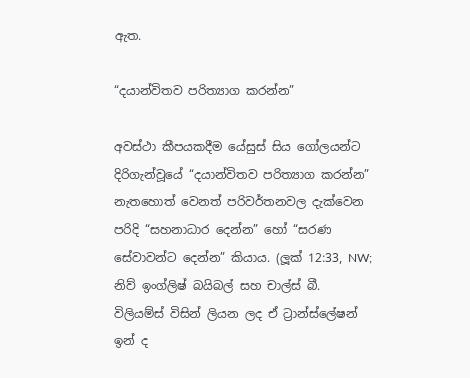ඇත.

“දයාන්විතව පරිත්‍යාග කරන්න”

අවස්ථා කීපයකදීම යේසුස් සිය ගෝලයන්ට දිරිගැන්වූයේ “දයාන්විතව පරිත්‍යාග කරන්න” නැතහොත් වෙනත් පරිවර්තනවල දැක්වෙන පරිදි “සහනාධාර දෙන්න” හෝ “සරණ සේවාවන්ට දෙන්න” කියාය. (ලූක් 12:33, NW; නිව් ඉංග්ලිෂ් බයිබල් සහ චාල්ස් බී. විලියම්ස් විසින් ලියන ලද ඒ ට්‍රාන්ස්ලේෂන් ඉන් ද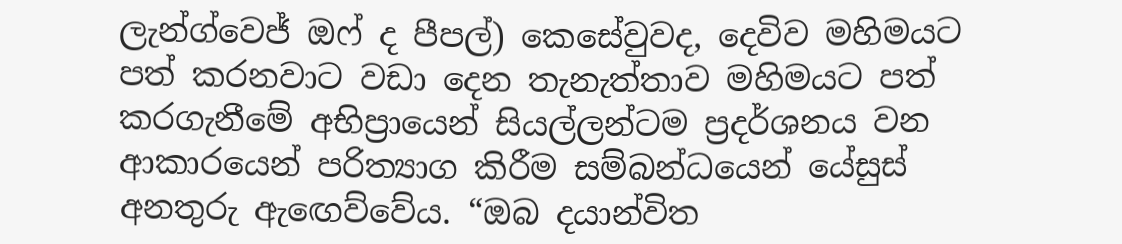ලැන්ග්වෙජ් ඔෆ් ද පීපල්) කෙසේවුවද, දෙවිව මහිමයට පත් කරනවාට වඩා දෙන තැනැත්තාව මහිමයට පත් කරගැනීමේ අභිප්‍රායෙන් සියල්ලන්ටම ප්‍රදර්ශනය වන ආකාරයෙන් පරිත්‍යාග කිරීම සම්බන්ධයෙන් යේසුස් අනතුරු ඇඟෙව්වේය. “ඔබ දයාන්විත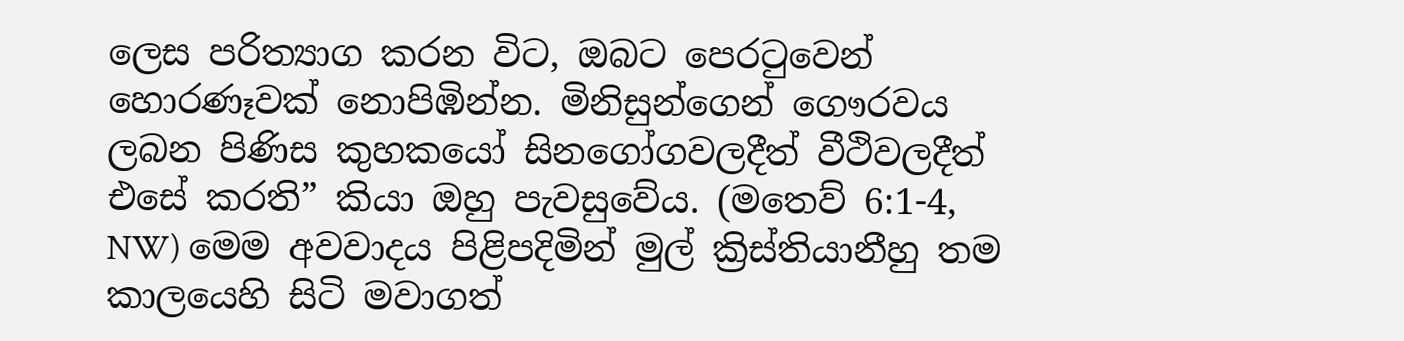ලෙස පරිත්‍යාග කරන විට, ඔබට පෙරටුවෙන් හොරණෑවක් නොපිඹින්න. මිනිසුන්ගෙන් ගෞරවය ලබන පිණිස කුහකයෝ සිනගෝගවලදීත් වීථිවලදීත් එසේ කරති” කියා ඔහු පැවසුවේය. (මතෙව් 6:1-4, NW) මෙම අවවාදය පිළිපදිමින් මුල් ක්‍රිස්තියානීහු තම කාලයෙහි සිටි මවාගත්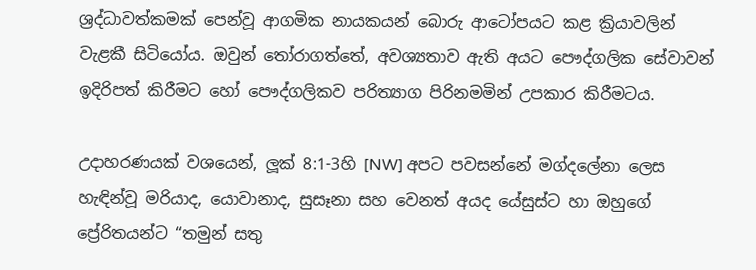ශ්‍රද්ධාවත්කමක් පෙන්වූ ආගමික නායකයන් බොරු ආටෝපයට කළ ක්‍රියාවලින් වැළකී සිටියෝය. ඔවුන් තෝරාගත්තේ, අවශ්‍යතාව ඇති අයට පෞද්ගලික සේවාවන් ඉදිරිපත් කිරීමට හෝ පෞද්ගලිකව පරිත්‍යාග පිරිනමමින් උපකාර කිරීමටය.

උදාහරණයක් වශයෙන්, ලූක් 8:1-3හි [NW] අපට පවසන්නේ මග්දලේනා ලෙස හැඳින්වූ මරියාද, යොවානාද, සුසෑනා සහ වෙනත් අයද යේසුස්ට හා ඔහුගේ ප්‍රේරිතයන්ට “තමුන් සතු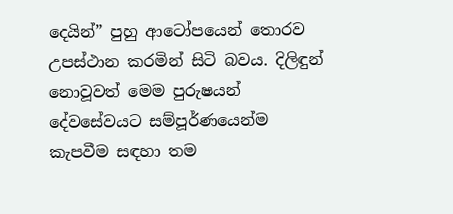දෙයින්” පුහු ආටෝපයෙන් තොරව උපස්ථාන කරමින් සිටි බවය. දිලිඳුන් නොවූවත් මෙම පුරුෂයන් දේවසේවයට සම්පූර්ණයෙන්ම කැපවීම සඳහා තම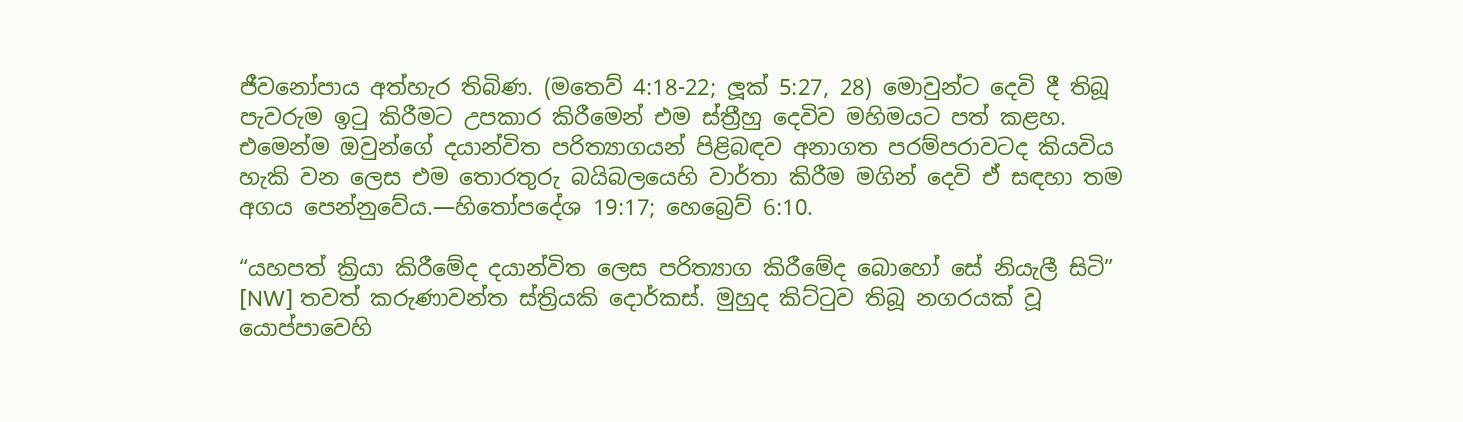ජීවනෝපාය අත්හැර තිබිණ. (මතෙව් 4:18-22; ලූක් 5:27, 28) මොවුන්ට දෙවි දී තිබූ පැවරුම ඉටු කිරීමට උපකාර කිරීමෙන් එම ස්ත්‍රීහු දෙවිව මහිමයට පත් කළහ. එමෙන්ම ඔවුන්ගේ දයාන්විත පරිත්‍යාගයන් පිළිබඳව අනාගත පරම්පරාවටද කියවිය හැකි වන ලෙස එම තොරතුරු බයිබලයෙහි වාර්තා කිරීම මගින් දෙවි ඒ සඳහා තම අගය පෙන්නුවේය.—හිතෝපදේශ 19:17; හෙබ්‍රෙව් 6:10.

“යහපත් ක්‍රියා කිරීමේද දයාන්විත ලෙස පරිත්‍යාග කිරීමේද බොහෝ සේ නියැලී සිටි” [NW] තවත් කරුණාවන්ත ස්ත්‍රියකි දොර්කස්. මුහුද කිට්ටුව තිබූ නගරයක් වූ යොප්පාවෙහි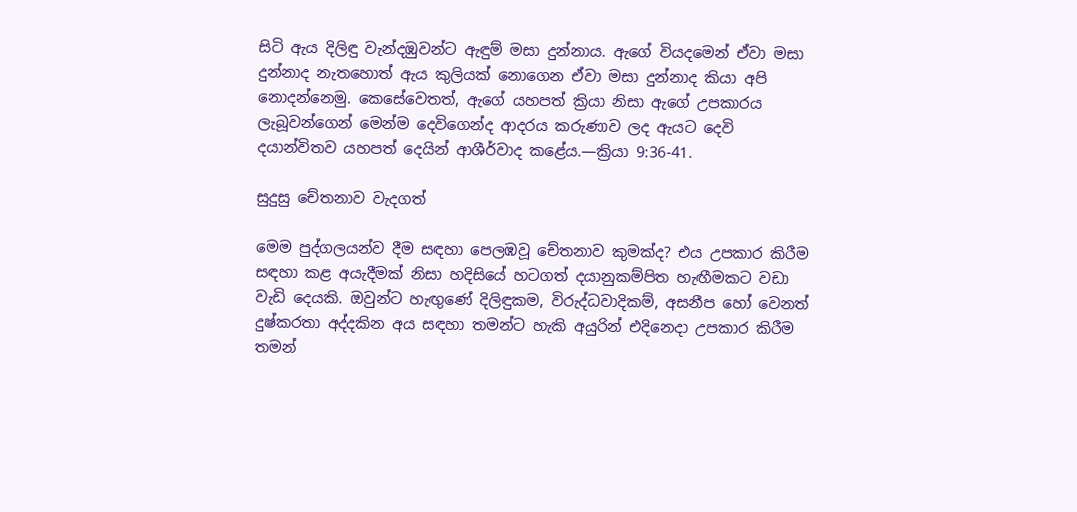සිටි ඇය දිලිඳු වැන්දඹුවන්ට ඇඳුම් මසා දුන්නාය. ඇගේ වියදමෙන් ඒවා මසා දුන්නාද නැතහොත් ඇය කුලියක් නොගෙන ඒවා මසා දුන්නාද කියා අපි නොදන්නෙමු. කෙසේවෙතත්, ඇගේ යහපත් ක්‍රියා නිසා ඇගේ උපකාරය ලැබූවන්ගෙන් මෙන්ම දෙවිගෙන්ද ආදරය කරුණාව ලද ඇයට දෙවි දයාන්විතව යහපත් දෙයින් ආශීර්වාද කළේය.—ක්‍රියා 9:36-41.

සුදුසු චේතනාව වැදගත්

මෙම පුද්ගලයන්ව දීම සඳහා පෙලඹවූ චේතනාව කුමක්ද? එය උපකාර කිරීම සඳහා කළ අයැදීමක් නිසා හදිසියේ හටගත් දයානුකම්පිත හැඟීමකට වඩා වැඩි දෙයකි. ඔවුන්ට හැඟුණේ දිලිඳුකම, විරුද්ධවාදිකම්, අසනීප හෝ වෙනත් දුෂ්කරතා අද්දකින අය සඳහා තමන්ට හැකි අයුරින් එදිනෙදා උපකාර කිරීම තමන්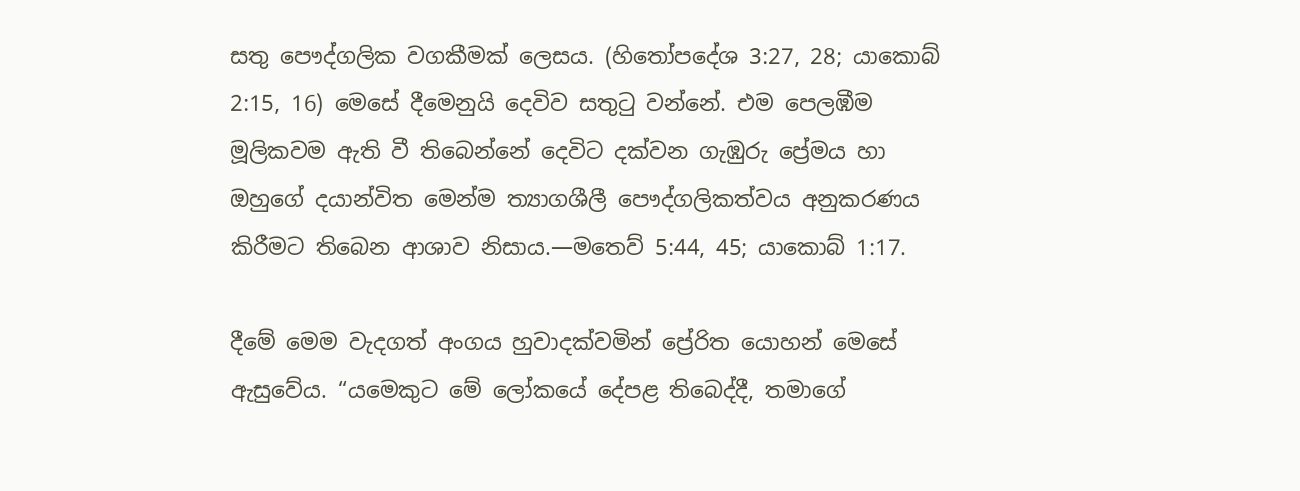සතු පෞද්ගලික වගකීමක් ලෙසය. (හිතෝපදේශ 3:27, 28; යාකොබ් 2:15, 16) මෙසේ දීමෙනුයි දෙවිව සතුටු වන්නේ. එම පෙලඹීම මූලිකවම ඇති වී තිබෙන්නේ දෙවිට දක්වන ගැඹුරු ප්‍රේමය හා ඔහුගේ දයාන්විත මෙන්ම ත්‍යාගශීලී පෞද්ගලිකත්වය අනුකරණය කිරීමට තිබෙන ආශාව නිසාය.—මතෙව් 5:44, 45; යාකොබ් 1:17.

දීමේ මෙම වැදගත් අංගය හුවාදක්වමින් ප්‍රේරිත යොහන් මෙසේ ඇසුවේය. “යමෙකුට මේ ලෝකයේ දේපළ තිබෙද්දී, තමාගේ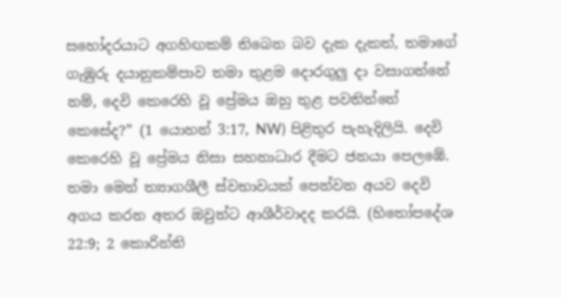සහෝදරයාට අගහිඟකම් තිබෙන බව දැක දැකත්, තමාගේ ගැඹුරු දයානුකම්පාව තමා තුළම දොරගුලු දා වසාගන්නේ නම්, දෙවි කෙරෙහි වූ ප්‍රේමය ඔහු තුළ පවතින්නේ කෙසේද?” (1 යොහන් 3:17, NW) පිළිතුර පැහැදිලියි. දෙවි කෙරෙහි වූ ප්‍රේමය නිසා සහනාධාර දීමට ජනයා පෙලඹේ. තමා මෙන් ත්‍යාගශීලී ස්වභාවයක් පෙන්වන අයව දෙවි අගය කරන අතර ඔවුන්ට ආශීර්වාදද කරයි. (හිතෝපදේශ 22:9; 2 කොරින්ති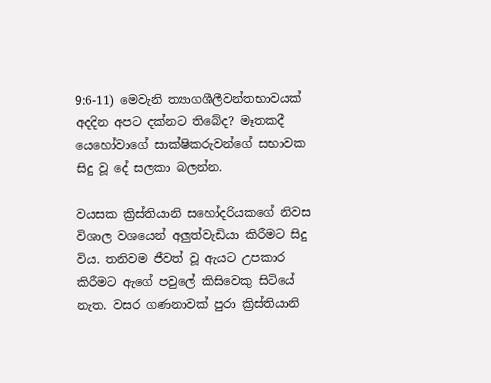9:6-11) මෙවැනි ත්‍යාගශීලීවන්තභාවයක් අදදින අපට දක්නට තිබේද? මෑතකදී යෙහෝවාගේ සාක්ෂිකරුවන්ගේ සභාවක සිදු වූ දේ සලකා බලන්න.

වයසක ක්‍රිස්තියානි සහෝදරියකගේ නිවස විශාල වශයෙන් අලුත්වැඩියා කිරීමට සිදු විය. තනිවම ජීවත් වූ ඇයට උපකාර කිරීමට ඇගේ පවුලේ කිසිවෙකු සිටියේ නැත. වසර ගණනාවක් පුරා ක්‍රිස්තියානි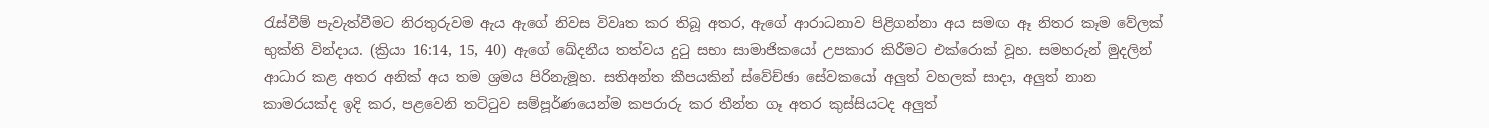රැස්වීම් පැවැත්වීමට නිරතුරුවම ඇය ඇගේ නිවස විවෘත කර තිබූ අතර, ඇගේ ආරාධනාව පිළිගන්නා අය සමඟ ඈ නිතර කෑම වේලක් භුක්ති වින්දාය. (ක්‍රියා 16:14, 15, 40) ඇගේ ඛේදනීය තත්වය දුටු සභා සාමාජිකයෝ උපකාර කිරීමට එක්රොක් වූහ. සමහරුන් මුදලින් ආධාර කළ අතර අනික් අය තම ශ්‍රමය පිරිනැමූහ. සතිඅන්ත කීපයකින් ස්වේච්ඡා සේවකයෝ අලුත් වහලක් සාදා, අලුත් නාන කාමරයක්ද ඉදි කර, පළවෙනි තට්ටුව සම්පූර්ණයෙන්ම කපරාරු කර තීන්ත ගෑ අතර කුස්සියටද අලුත්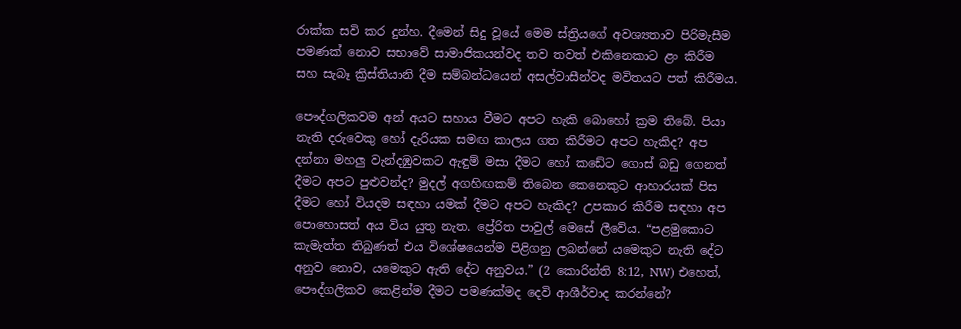රාක්ක සවි කර දුන්හ. දීමෙන් සිදු වූයේ මෙම ස්ත්‍රියගේ අවශ්‍යතාව පිරිමැසීම පමණක් නොව සභාවේ සාමාජිකයන්වද තව තවත් එකිනෙකාට ළං කිරීම සහ සැබෑ ක්‍රිස්තියානි දීම සම්බන්ධයෙන් අසල්වාසීන්වද මවිතයට පත් කිරීමය.

පෞද්ගලිකවම අන් අයට සහාය වීමට අපට හැකි බොහෝ ක්‍රම තිබේ. පියා නැති දරුවෙකු හෝ දැරියක සමඟ කාලය ගත කිරීමට අපට හැකිද? අප දන්නා මහලු වැන්දඹුවකට ඇඳුම් මසා දීමට හෝ කඩේට ගොස් බඩු ගෙනත් දීමට අපට පුළුවන්ද? මුදල් අගහිඟකම් තිබෙන කෙනෙකුට ආහාරයක් පිස දීමට හෝ වියදම සඳහා යමක් දීමට අපට හැකිද? උපකාර කිරීම සඳහා අප පොහොසත් අය විය යුතු නැත. ප්‍රේරිත පාවුල් මෙසේ ලීවේය. “පළමුකොට කැමැත්ත තිබුණත් එය විශේෂයෙන්ම පිළිගනු ලබන්නේ යමෙකුට නැති දේට අනුව නොව, යමෙකුට ඇති දේට අනුවය.” (2 කොරින්ති 8:12, NW) එහෙත්, පෞද්ගලිකව කෙළින්ම දීමට පමණක්මද දෙවි ආශීර්වාද කරන්නේ?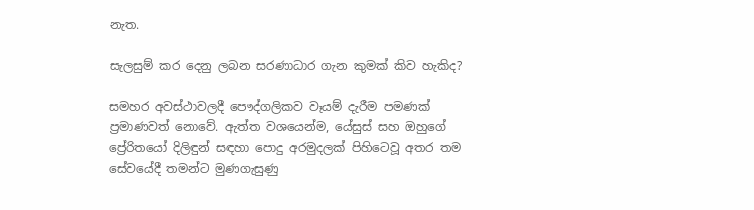නැත.

සැලසුම් කර දෙනු ලබන සරණාධාර ගැන කුමක් කිව හැකිද?

සමහර අවස්ථාවලදී පෞද්ගලිකව වෑයම් දැරීම පමණක් ප්‍රමාණවත් නොවේ. ඇත්ත වශයෙන්ම, යේසුස් සහ ඔහුගේ ප්‍රේරිතයෝ දිලිඳුන් සඳහා පොදු අරමුදලක් පිහිටෙවූ අතර තම සේවයේදී තමන්ට මුණගැසුණු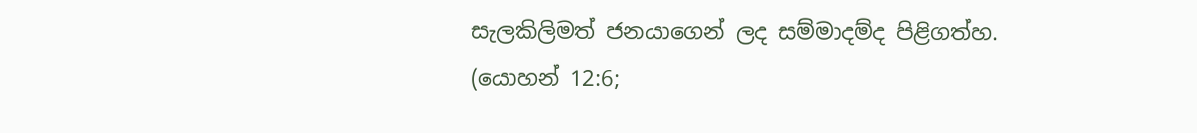සැලකිලිමත් ජනයාගෙන් ලද සම්මාදම්ද පිළිගත්හ. (යොහන් 12:6;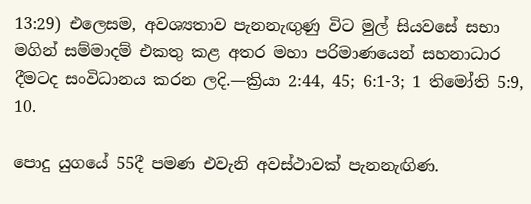13:29) එලෙසම, අවශ්‍යතාව පැනනැඟුණු විට මුල් සියවසේ සභා මගින් සම්මාදම් එකතු කළ අතර මහා පරිමාණයෙන් සහනාධාර දීමටද සංවිධානය කරන ලදි.—ක්‍රියා 2:44, 45; 6:1-3; 1 තිමෝති 5:9, 10.

පොදු යුගයේ 55දී පමණ එවැනි අවස්ථාවක් පැනනැඟිණ.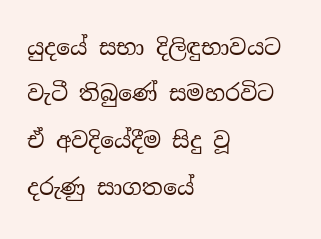යුදයේ සභා දිලිඳුභාවයට වැටී තිබුණේ සමහරවිට ඒ අවදියේදීම සිදු වූ දරුණු සාගතයේ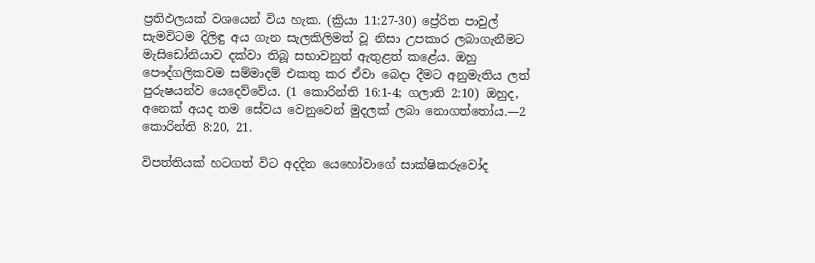ප්‍රතිඵලයක් වශයෙන් විය හැක. (ක්‍රියා 11:27-30) ප්‍රේරිත පාවුල් සැමවිටම දිලිඳු අය ගැන සැලකිලිමත් වූ නිසා උපකාර ලබාගැනීමට මැසිඩෝනියාව දක්වා තිබූ සභාවනුත් ඇතුළත් කළේය. ඔහු පෞද්ගලිකවම සම්මාදම් එකතු කර ඒවා බෙදා දීමට අනුමැතිය ලත් පුරුෂයන්ව යෙදෙව්වේය. (1 කොරින්ති 16:1-4; ගලාති 2:10) ඔහුද, අනෙක් අයද තම සේවය වෙනුවෙන් මුදලක් ලබා නොගත්තෝය.—2 කොරින්ති 8:20, 21.

විපත්තියක් හටගත් විට අදදින යෙහෝවාගේ සාක්ෂිකරුවෝද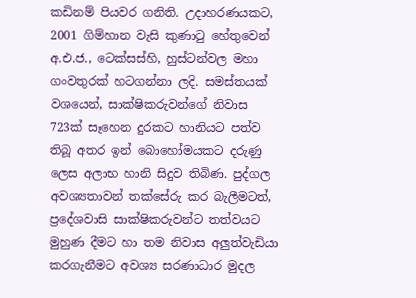කඩිනම් පියවර ගනිති. උදාහරණයකට, 2001 ගිම්හාන වැසි කුණාටු හේතුවෙන් අ.එ.ජ., ටෙක්සස්හි, හුස්ටන්වල මහා ගංවතුරක් හටගන්නා ලදි. සමස්තයක් වශයෙන්, සාක්ෂිකරුවන්ගේ නිවාස 723ක් සෑහෙන දුරකට හානියට පත්ව තිබූ අතර ඉන් බොහෝමයකට දරුණු ලෙස අලාභ හානි සිදුව තිබිණ. පුද්ගල අවශ්‍යතාවන් තක්සේරු කර බැලීමටත්, ප්‍රදේශවාසි සාක්ෂිකරුවන්ට තත්වයට මුහුණ දීමට හා තම නිවාස අලුත්වැඩියා කරගැනීමට අවශ්‍ය සරණාධාර මුදල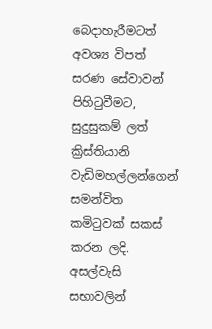බෙදාහැරීමටත් අවශ්‍ය විපත් සරණ සේවාවන් පිහිටුවීමට, සුදුසුකම් ලත් ක්‍රිස්තියානි වැඩිමහල්ලන්ගෙන් සමන්විත කමිටුවක් සකස් කරන ලදි. අසල්වැසි සභාවලින්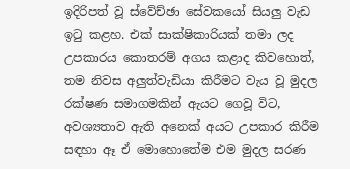ඉදිරිපත් වූ ස්වේච්ඡා සේවකයෝ සියලු වැඩ ඉටු කළහ. එක් සාක්ෂිකාරියක් තමා ලද උපකාරය කොතරම් අගය කළාද කිවහොත්, තම නිවස අලුත්වැඩියා කිරීමට වැය වූ මුදල රක්ෂණ සමාගමකින් ඇයට ගෙවූ විට, අවශ්‍යතාව ඇති අනෙක් අයට උපකාර කිරීම සඳහා ඈ ඒ මොහොතේම එම මුදල සරණ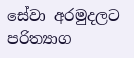සේවා අරමුදලට පරිත්‍යාග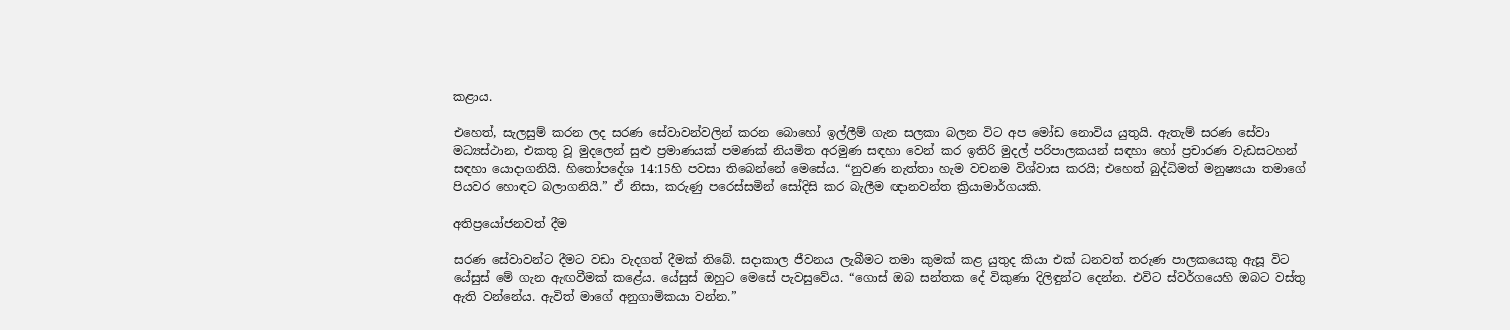කළාය.

එහෙත්, සැලසුම් කරන ලද සරණ සේවාවන්වලින් කරන බොහෝ ඉල්ලීම් ගැන සලකා බලන විට අප මෝඩ නොවිය යුතුයි. ඇතැම් සරණ සේවා මධ්‍යස්ථාන, එකතු වූ මුදලෙන් සුළු ප්‍රමාණයක් පමණක් නියමිත අරමුණ සඳහා වෙන් කර ඉතිරි මුදල් පරිපාලකයන් සඳහා හෝ ප්‍රචාරණ වැඩසටහන් සඳහා යොදාගනියි. හිතෝපදේශ 14:15හි පවසා තිබෙන්නේ මෙසේය. “නුවණ නැත්තා හැම වචනම විශ්වාස කරයි; එහෙත් බුද්ධිමත් මනුෂ්‍යයා තමාගේ පියවර හොඳට බලාගනියි.” ඒ නිසා, කරුණු පරෙස්සමින් සෝදිසි කර බැලීම ඥානවන්ත ක්‍රියාමාර්ගයකි.

අතිප්‍රයෝජනවත් දීම

සරණ සේවාවන්ට දීමට වඩා වැදගත් දීමක් තිබේ. සදාකාල ජීවනය ලැබීමට තමා කුමක් කළ යුතුද කියා එක් ධනවත් තරුණ පාලකයෙකු ඇසූ විට යේසුස් මේ ගැන ඇඟවීමක් කළේය. යේසුස් ඔහුට මෙසේ පැවසුවේය. “ගොස් ඔබ සන්තක දේ විකුණා දිලිඳුන්ට දෙන්න. එවිට ස්වර්ගයෙහි ඔබට වස්තු ඇති වන්නේය. ඇවිත් මාගේ අනුගාමිකයා වන්න.”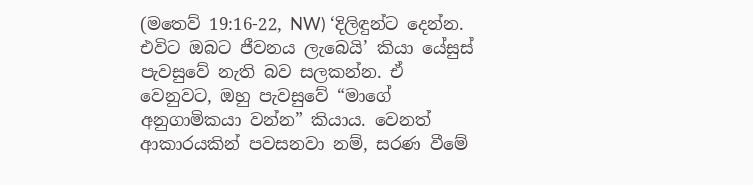(මතෙව් 19:16-22, NW) ‘දිලිඳුන්ට දෙන්න. එවිට ඔබට ජීවනය ලැබෙයි’ කියා යේසුස් පැවසුවේ නැති බව සලකන්න. ඒ වෙනුවට, ඔහු පැවසුවේ “මාගේ අනුගාමිකයා වන්න” කියාය. වෙනත් ආකාරයකින් පවසනවා නම්, සරණ වීමේ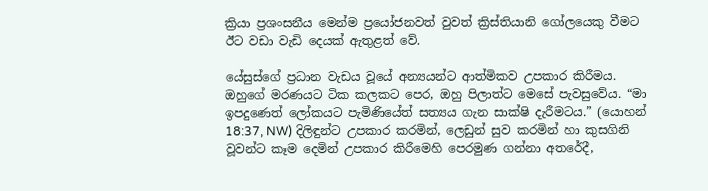ක්‍රියා ප්‍රශංසනීය මෙන්ම ප්‍රයෝජනවත් වුවත් ක්‍රිස්තියානි ගෝලයෙකු වීමට ඊට වඩා වැඩි දෙයක් ඇතුළත් වේ.

යේසුස්ගේ ප්‍රධාන වැඩය වූයේ අන්‍යයන්ට ආත්මිකව උපකාර කිරීමය. ඔහුගේ මරණයට ටික කලකට පෙර, ඔහු පිලාත්ට මෙසේ පැවසුවේය. “මා ඉපදුණෙත් ලෝකයට පැමිණියේත් සත්‍යය ගැන සාක්ෂි දැරීමටය.” (යොහන් 18:37, NW) දිලිඳුන්ට උපකාර කරමින්, ලෙඩුන් සුව කරමින් හා කුසගිනි වූවන්ට කෑම දෙමින් උපකාර කිරීමෙහි පෙරමුණ ගන්නා අතරේදී,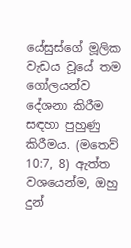යේසුස්ගේ මූලික වැඩය වූයේ තම ගෝලයන්ව දේශනා කිරීම සඳහා පුහුණු කිරීමය. (මතෙව් 10:7, 8) ඇත්ත වශයෙන්ම, ඔහු දුන්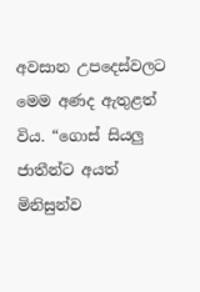අවසාන උපදෙස්වලට මෙම අණද ඇතුළත් විය. “ගොස් සියලු ජාතීන්ට අයත් මිනිසුන්ව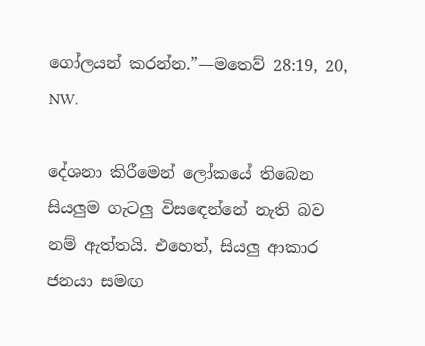ගෝලයන් කරන්න.”—මතෙව් 28:19, 20, NW.

දේශනා කිරීමෙන් ලෝකයේ තිබෙන සියලුම ගැටලු විසඳෙන්නේ නැති බව නම් ඇත්තයි. එහෙත්, සියලු ආකාර ජනයා සමඟ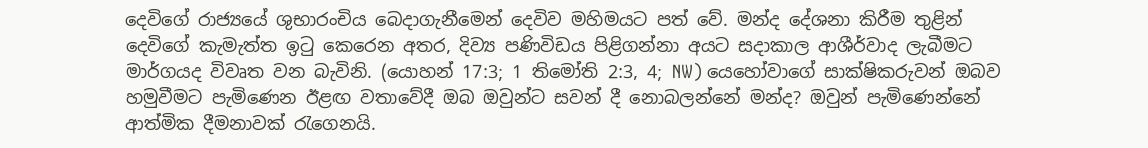දෙවිගේ රාජ්‍යයේ ශුභාරංචිය බෙදාගැනීමෙන් දෙවිව මහිමයට පත් වේ. මන්ද දේශනා කිරීම තුළින් දෙවිගේ කැමැත්ත ඉටු කෙරෙන අතර, දිව්‍ය පණිවිඩය පිළිගන්නා අයට සදාකාල ආශීර්වාද ලැබීමට මාර්ගයද විවෘත වන බැවිනි. (යොහන් 17:3; 1 තිමෝති 2:3, 4; NW) යෙහෝවාගේ සාක්ෂිකරුවන් ඔබව හමුවීමට පැමිණෙන ඊළඟ වතාවේදී ඔබ ඔවුන්ට සවන් දී නොබලන්නේ මන්ද? ඔවුන් පැමිණෙන්නේ ආත්මික දීමනාවක් රැගෙනයි.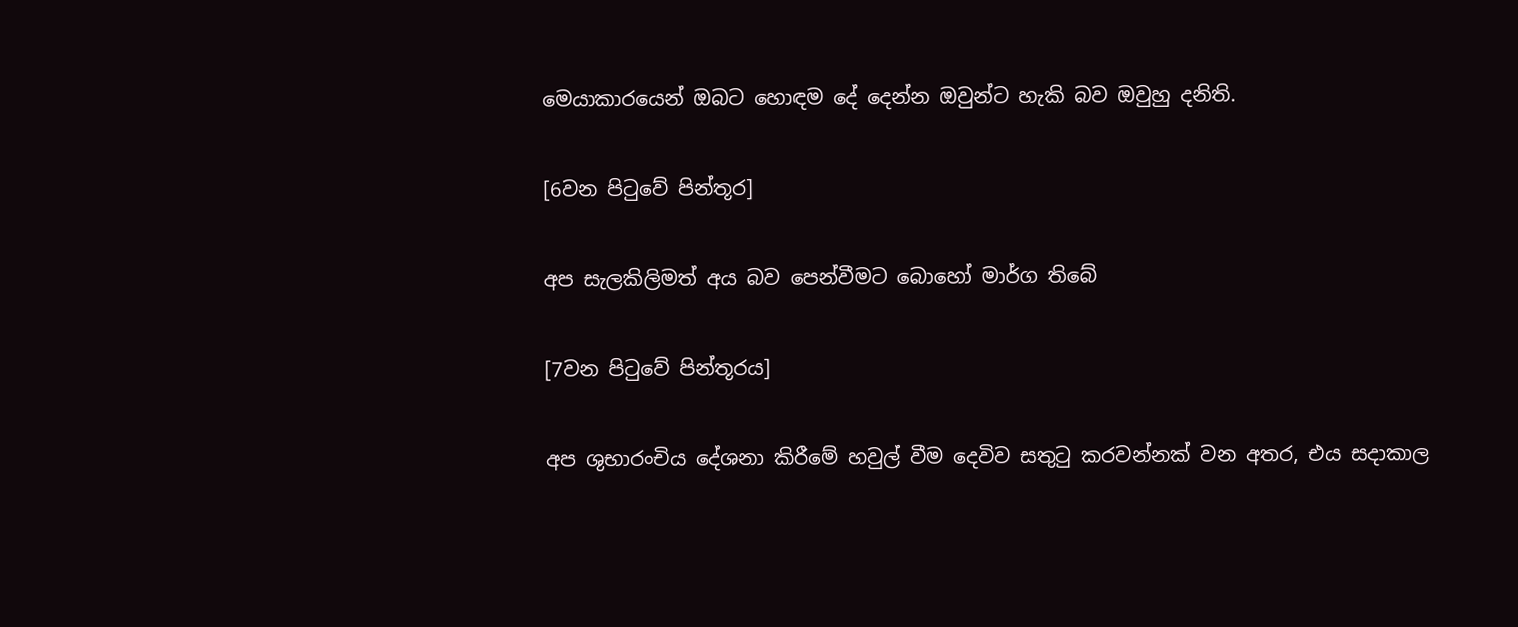මෙයාකාරයෙන් ඔබට හොඳම දේ දෙන්න ඔවුන්ට හැකි බව ඔවුහු දනිති.

[6වන පිටුවේ පින්තූර]

අප සැලකිලිමත් අය බව පෙන්වීමට බොහෝ මාර්ග තිබේ

[7වන පිටුවේ පින්තූරය]

අප ශුභාරංචිය දේශනා කිරීමේ හවුල් වීම දෙවිව සතුටු කරවන්නක් වන අතර, එය සදාකාල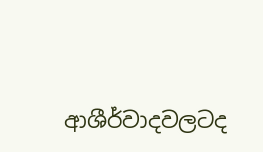ආශීර්වාදවලටද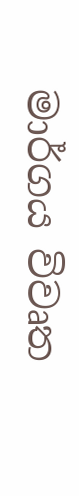මාර්ගය විවෘත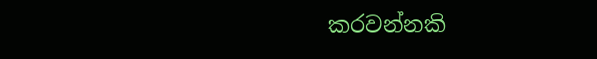කරවන්නකි